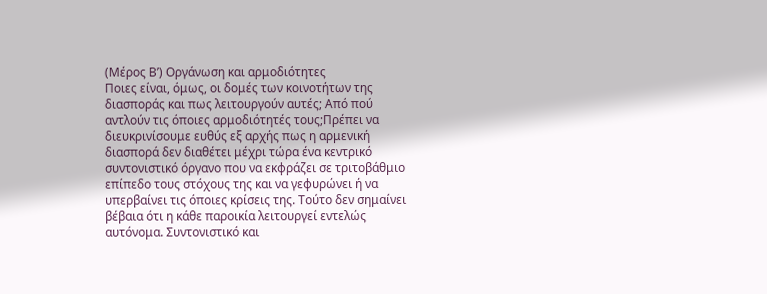(Μέρος Β’) Οργάνωση και αρμοδιότητες
Ποιες είναι, όμως, οι δομές των κοινοτήτων της διασποράς και πως λειτουργούν αυτές; Από πού αντλούν τις όποιες αρμοδιότητές τους;Πρέπει να διευκρινίσουμε ευθύς εξ αρχής πως η αρμενική διασπορά δεν διαθέτει μέχρι τώρα ένα κεντρικό συντονιστικό όργανο που να εκφράζει σε τριτοβάθμιο επίπεδο τους στόχους της και να γεφυρώνει ή να υπερβαίνει τις όποιες κρίσεις της. Τούτο δεν σημαίνει βέβαια ότι η κάθε παροικία λειτουργεί εντελώς αυτόνομα. Συντονιστικό και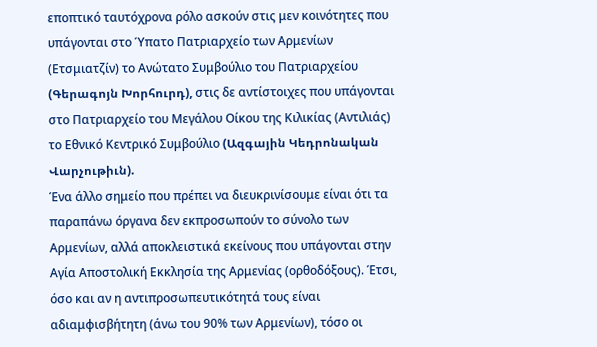εποπτικό ταυτόχρονα ρόλο ασκούν στις μεν κοινότητες που υπάγονται στο Ύπατο Πατριαρχείο των Αρμενίων (Ετσμιατζίν) το Ανώτατο Συμβούλιο του Πατριαρχείου (Գերագոյն Խորհուրդ), στις δε αντίστοιχες που υπάγονται στο Πατριαρχείο του Μεγάλου Οίκου της Κιλικίας (Αντιλιάς) το Εθνικό Κεντρικό Συμβούλιο (Ազգային Կեդրոնական Վարչութիւն).
Ένα άλλο σημείο που πρέπει να διευκρινίσουμε είναι ότι τα παραπάνω όργανα δεν εκπροσωπούν το σύνολο των Αρμενίων, αλλά αποκλειστικά εκείνους που υπάγονται στην Αγία Αποστολική Εκκλησία της Αρμενίας (ορθοδόξους). Έτσι, όσο και αν η αντιπροσωπευτικότητά τους είναι αδιαμφισβήτητη (άνω του 90% των Αρμενίων), τόσο οι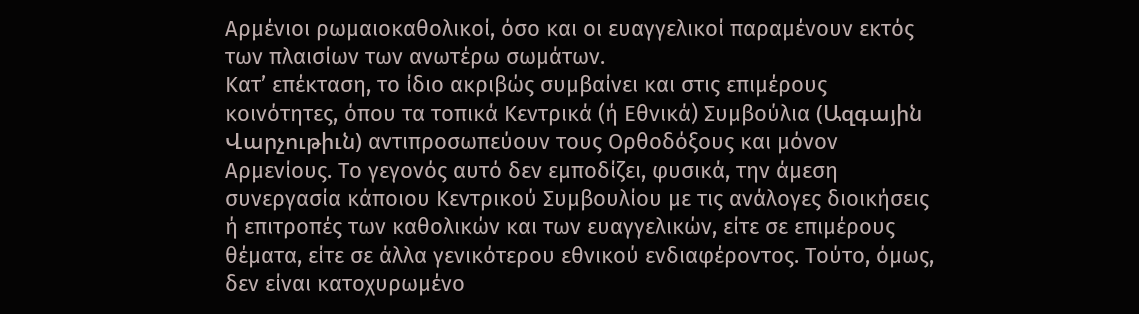Αρμένιοι ρωμαιοκαθολικοί, όσο και οι ευαγγελικοί παραμένουν εκτός των πλαισίων των ανωτέρω σωμάτων.
Κατ’ επέκταση, το ίδιο ακριβώς συμβαίνει και στις επιμέρους κοινότητες, όπου τα τοπικά Κεντρικά (ή Εθνικά) Συμβούλια (Ազգային Վարչութիւն) αντιπροσωπεύουν τους Ορθοδόξους και μόνον Αρμενίους. Το γεγονός αυτό δεν εμποδίζει, φυσικά, την άμεση συνεργασία κάποιου Κεντρικού Συμβουλίου με τις ανάλογες διοικήσεις ή επιτροπές των καθολικών και των ευαγγελικών, είτε σε επιμέρους θέματα, είτε σε άλλα γενικότερου εθνικού ενδιαφέροντος. Τούτο, όμως, δεν είναι κατοχυρωμένο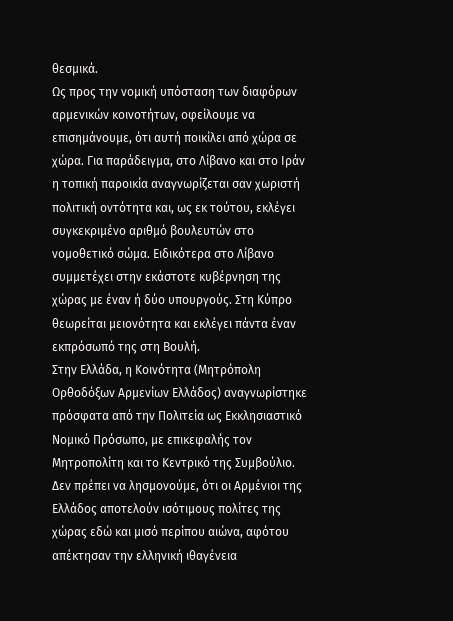θεσμικά.
Ως προς την νομική υπόσταση των διαφόρων αρμενικών κοινοτήτων, οφείλουμε να επισημάνουμε, ότι αυτή ποικίλει από χώρα σε χώρα. Για παράδειγμα, στο Λίβανο και στο Ιράν η τοπική παροικία αναγνωρίζεται σαν χωριστή πολιτική οντότητα και, ως εκ τούτου, εκλέγει συγκεκριμένο αριθμό βουλευτών στο νομοθετικό σώμα. Ειδικότερα στο Λίβανο συμμετέχει στην εκάστοτε κυβέρνηση της χώρας με έναν ή δύο υπουργούς. Στη Κύπρο θεωρείται μειονότητα και εκλέγει πάντα έναν εκπρόσωπό της στη Βουλή.
Στην Ελλάδα, η Κοινότητα (Μητρόπολη Ορθοδόξων Αρμενίων Ελλάδος) αναγνωρίστηκε πρόσφατα από την Πολιτεία ως Εκκλησιαστικό Νομικό Πρόσωπο, με επικεφαλής τον Μητροπολίτη και το Κεντρικό της Συμβούλιο. Δεν πρέπει να λησμονούμε, ότι οι Αρμένιοι της Ελλάδος αποτελούν ισότιμους πολίτες της χώρας εδώ και μισό περίπου αιώνα, αφότου απέκτησαν την ελληνική ιθαγένεια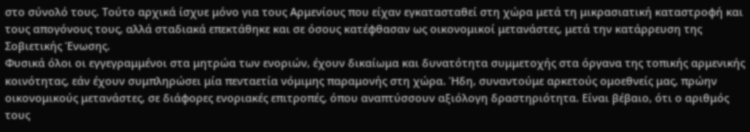στο σύνολό τους. Τούτο αρχικά ίσχυε μόνο για τους Αρμενίους που είχαν εγκατασταθεί στη χώρα μετά τη μικρασιατική καταστροφή και τους απογόνους τους, αλλά σταδιακά επεκτάθηκε και σε όσους κατέφθασαν ως οικονομικοί μετανάστες, μετά την κατάρρευση της Σοβιετικής Ένωσης.
Φυσικά όλοι οι εγγεγραμμένοι στα μητρώα των ενοριών, έχουν δικαίωμα και δυνατότητα συμμετοχής στα όργανα της τοπικής αρμενικής κοινότητας, εάν έχουν συμπληρώσει μία πενταετία νόμιμης παραμονής στη χώρα. Ήδη, συναντούμε αρκετούς ομοεθνείς μας, πρώην οικονομικούς μετανάστες, σε διάφορες ενοριακές επιτροπές, όπου αναπτύσσουν αξιόλογη δραστηριότητα. Είναι βέβαιο, ότι ο αριθμός τους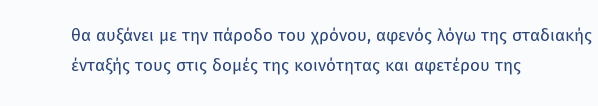θα αυξάνει με την πάροδο του χρόνου, αφενός λόγω της σταδιακής ένταξής τους στις δομές της κοινότητας και αφετέρου της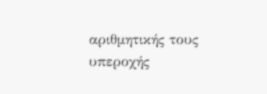αριθμητικής τους υπεροχής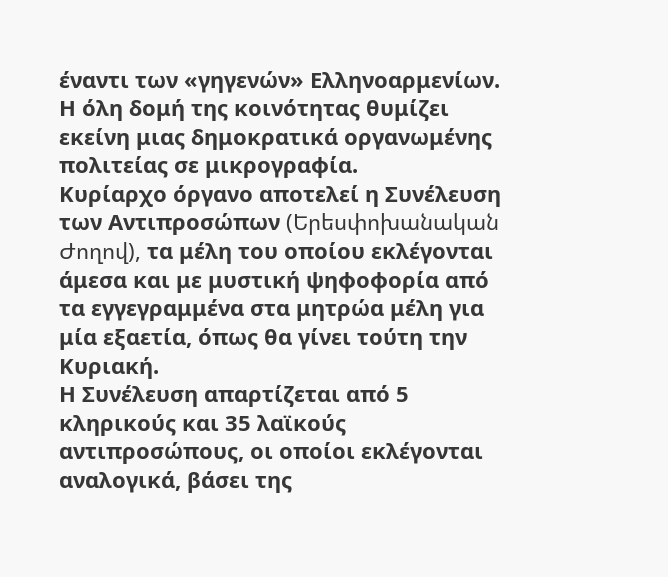έναντι των «γηγενών» Ελληνοαρμενίων.
Η όλη δομή της κοινότητας θυμίζει εκείνη μιας δημοκρατικά οργανωμένης πολιτείας σε μικρογραφία.
Κυρίαρχο όργανο αποτελεί η Συνέλευση των Αντιπροσώπων (Երեսփոխանական Ժողով), τα μέλη του οποίου εκλέγονται άμεσα και με μυστική ψηφοφορία από τα εγγεγραμμένα στα μητρώα μέλη για μία εξαετία, όπως θα γίνει τούτη την Κυριακή.
Η Συνέλευση απαρτίζεται από 5 κληρικούς και 35 λαϊκούς αντιπροσώπους, οι οποίοι εκλέγονται αναλογικά, βάσει της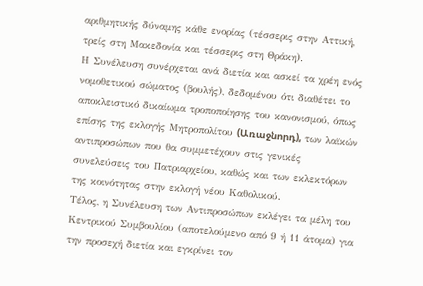αριθμητικής δύναμης κάθε ενορίας (τέσσερις στην Αττική, τρείς στη Μακεδονία και τέσσερις στη Θράκη).
Η Συνέλευση συνέρχεται ανά διετία και ασκεί τα χρέη ενός νομοθετικού σώματος (βουλής), δεδομένου ότι διαθέτει το αποκλειστικό δικαίωμα τροποποίησης του κανονισμού, όπως επίσης της εκλογής Μητροπολίτου (Առաջնորդ), των λαϊκών αντιπροσώπων που θα συμμετέχουν στις γενικές συνελεύσεις του Πατριαρχείου, καθώς και των εκλεκτόρων της κοινότητας στην εκλογή νέου Καθολικού.
Τέλος, η Συνέλευση των Αντιπροσώπων εκλέγει τα μέλη του Κεντρικού Συμβουλίου (αποτελούμενο από 9 ή 11 άτομα) για την προσεχή διετία και εγκρίνει τον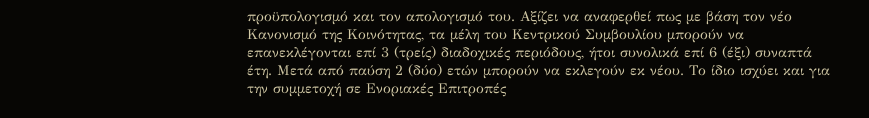προϋπολογισμό και τον απολογισμό του. Αξίζει να αναφερθεί πως με βάση τον νέο Κανονισμό της Κοινότητας, τα μέλη του Κεντρικού Συμβουλίου μπορούν να επανεκλέγονται επί 3 (τρείς) διαδοχικές περιόδους, ήτοι συνολικά επί 6 (έξι) συναπτά έτη. Μετά από παύση 2 (δύο) ετών μπορούν να εκλεγούν εκ νέου. Το ίδιο ισχύει και για την συμμετοχή σε Ενοριακές Επιτροπές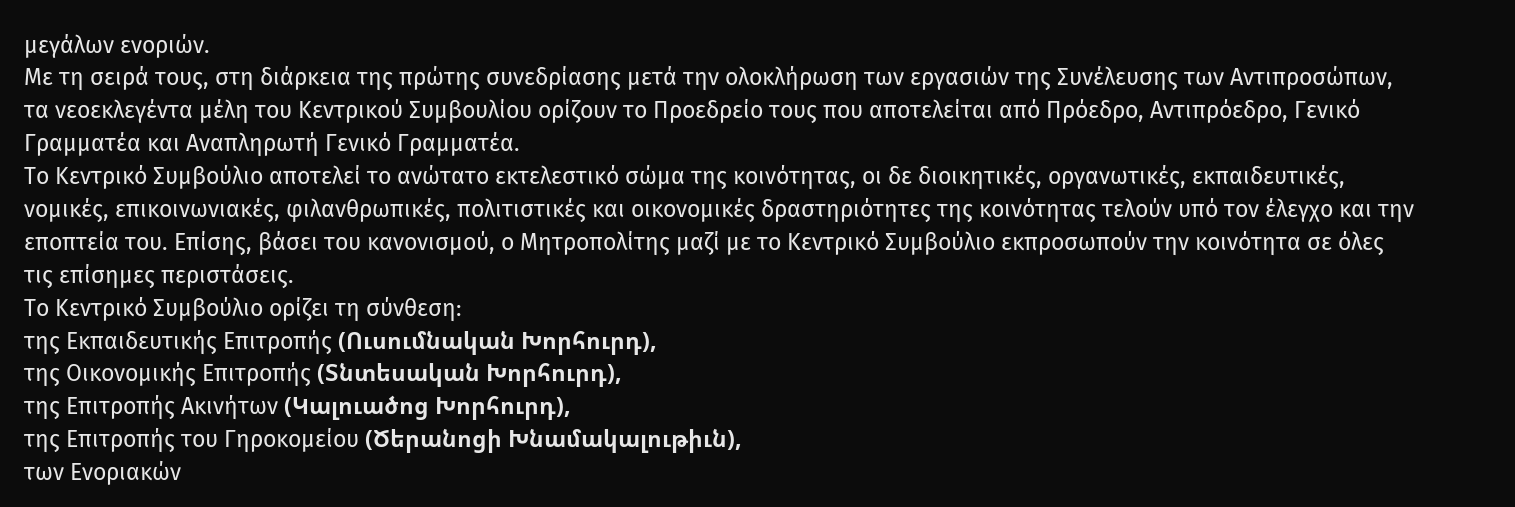μεγάλων ενοριών.
Με τη σειρά τους, στη διάρκεια της πρώτης συνεδρίασης μετά την ολοκλήρωση των εργασιών της Συνέλευσης των Αντιπροσώπων, τα νεοεκλεγέντα μέλη του Κεντρικού Συμβουλίου ορίζουν το Προεδρείο τους που αποτελείται από Πρόεδρο, Αντιπρόεδρο, Γενικό Γραμματέα και Αναπληρωτή Γενικό Γραμματέα.
Το Κεντρικό Συμβούλιο αποτελεί το ανώτατο εκτελεστικό σώμα της κοινότητας, οι δε διοικητικές, οργανωτικές, εκπαιδευτικές, νομικές, επικοινωνιακές, φιλανθρωπικές, πολιτιστικές και οικονομικές δραστηριότητες της κοινότητας τελούν υπό τον έλεγχο και την εποπτεία του. Επίσης, βάσει του κανονισμού, ο Μητροπολίτης μαζί με το Κεντρικό Συμβούλιο εκπροσωπούν την κοινότητα σε όλες τις επίσημες περιστάσεις.
Το Κεντρικό Συμβούλιο ορίζει τη σύνθεση:
της Εκπαιδευτικής Επιτροπής (Ուսումնական Խորհուրդ),
της Οικονομικής Επιτροπής (Տնտեսական Խորհուրդ),
της Επιτροπής Ακινήτων (Կալուածոց Խորհուրդ),
της Επιτροπής του Γηροκομείου (Ծերանոցի Խնամակալութիւն),
των Ενοριακών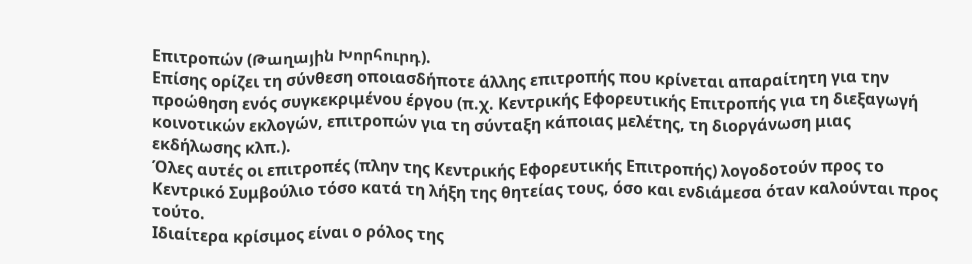Επιτροπών (Թաղային Խորհուրդ).
Επίσης ορίζει τη σύνθεση οποιασδήποτε άλλης επιτροπής που κρίνεται απαραίτητη για την προώθηση ενός συγκεκριμένου έργου (π.χ. Κεντρικής Εφορευτικής Επιτροπής για τη διεξαγωγή κοινοτικών εκλογών, επιτροπών για τη σύνταξη κάποιας μελέτης, τη διοργάνωση μιας εκδήλωσης κλπ.).
Όλες αυτές οι επιτροπές (πλην της Κεντρικής Εφορευτικής Επιτροπής) λογοδοτούν προς το Κεντρικό Συμβούλιο τόσο κατά τη λήξη της θητείας τους, όσο και ενδιάμεσα όταν καλούνται προς τούτο.
Ιδιαίτερα κρίσιμος είναι ο ρόλος της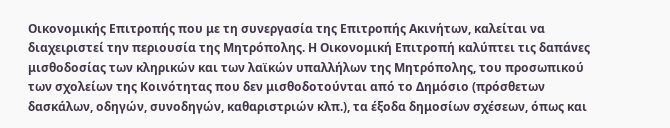Οικονομικής Επιτροπής που με τη συνεργασία της Επιτροπής Ακινήτων, καλείται να διαχειριστεί την περιουσία της Μητρόπολης. Η Οικονομική Επιτροπή καλύπτει τις δαπάνες μισθοδοσίας των κληρικών και των λαϊκών υπαλλήλων της Μητρόπολης, του προσωπικού των σχολείων της Κοινότητας που δεν μισθοδοτούνται από το Δημόσιο (πρόσθετων δασκάλων, οδηγών, συνοδηγών, καθαριστριών κλπ.), τα έξοδα δημοσίων σχέσεων, όπως και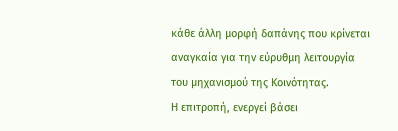κάθε άλλη μορφή δαπάνης που κρίνεται αναγκαία για την εύρυθμη λειτουργία του μηχανισμού της Κοινότητας.
Η επιτροπή, ενεργεί βάσει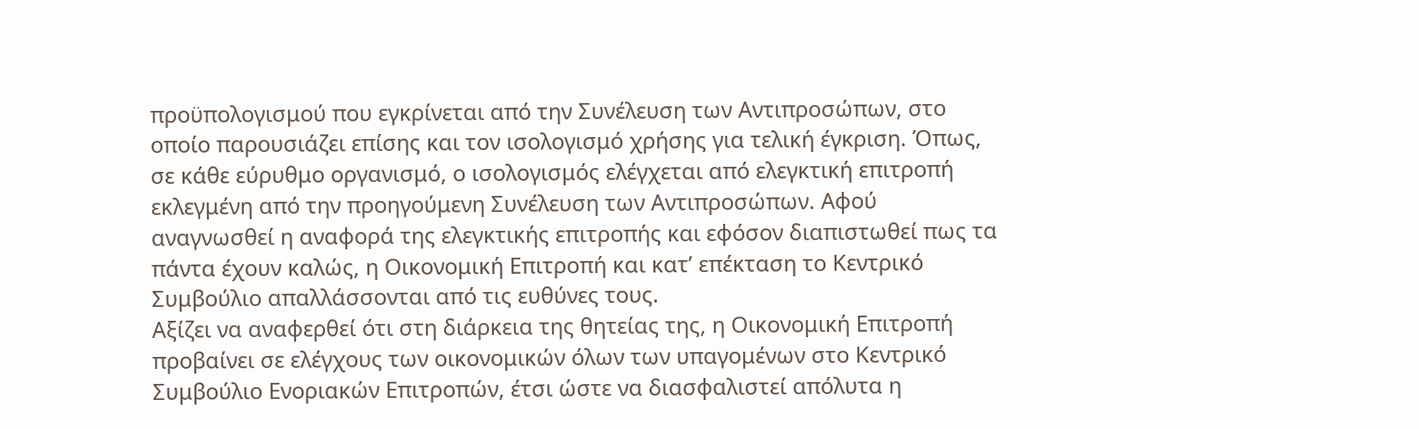προϋπολογισμού που εγκρίνεται από την Συνέλευση των Αντιπροσώπων, στο οποίο παρουσιάζει επίσης και τον ισολογισμό χρήσης για τελική έγκριση. Όπως, σε κάθε εύρυθμο οργανισμό, ο ισολογισμός ελέγχεται από ελεγκτική επιτροπή εκλεγμένη από την προηγούμενη Συνέλευση των Αντιπροσώπων. Αφού αναγνωσθεί η αναφορά της ελεγκτικής επιτροπής και εφόσον διαπιστωθεί πως τα πάντα έχουν καλώς, η Οικονομική Επιτροπή και κατ’ επέκταση το Κεντρικό Συμβούλιο απαλλάσσονται από τις ευθύνες τους.
Αξίζει να αναφερθεί ότι στη διάρκεια της θητείας της, η Οικονομική Επιτροπή προβαίνει σε ελέγχους των οικονομικών όλων των υπαγομένων στο Κεντρικό Συμβούλιο Ενοριακών Επιτροπών, έτσι ώστε να διασφαλιστεί απόλυτα η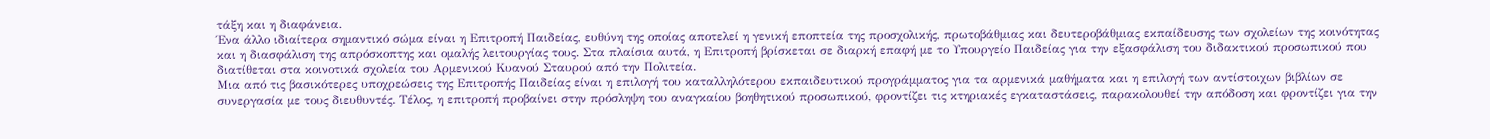τάξη και η διαφάνεια.
Ένα άλλο ιδιαίτερα σημαντικό σώμα είναι η Επιτροπή Παιδείας, ευθύνη της οποίας αποτελεί η γενική εποπτεία της προσχολικής, πρωτοβάθμιας και δευτεροβάθμιας εκπαίδευσης των σχολείων της κοινότητας και η διασφάλιση της απρόσκοπτης και ομαλής λειτουργίας τους. Στα πλαίσια αυτά, η Επιτροπή βρίσκεται σε διαρκή επαφή με το Υπουργείο Παιδείας για την εξασφάλιση του διδακτικού προσωπικού που διατίθεται στα κοινοτικά σχολεία του Αρμενικού Κυανού Σταυρού από την Πολιτεία.
Μια από τις βασικότερες υποχρεώσεις της Επιτροπής Παιδείας είναι η επιλογή του καταλληλότερου εκπαιδευτικού προγράμματος για τα αρμενικά μαθήματα και η επιλογή των αντίστοιχων βιβλίων σε συνεργασία με τους διευθυντές. Τέλος, η επιτροπή προβαίνει στην πρόσληψη του αναγκαίου βοηθητικού προσωπικού, φροντίζει τις κτηριακές εγκαταστάσεις, παρακολουθεί την απόδοση και φροντίζει για την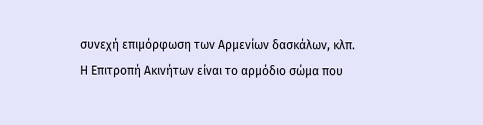συνεχή επιμόρφωση των Αρμενίων δασκάλων, κλπ.
Η Επιτροπή Ακινήτων είναι το αρμόδιο σώμα που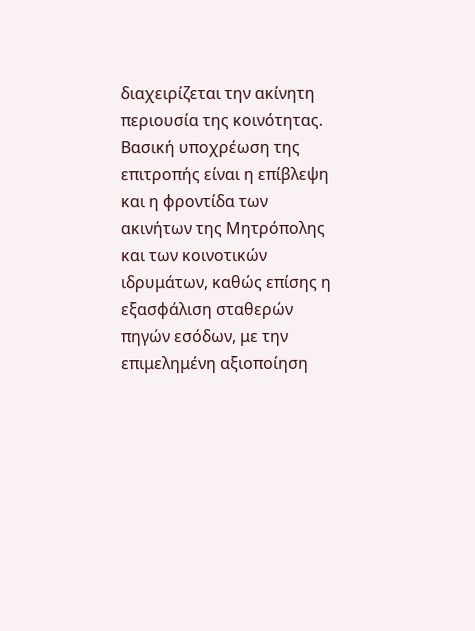διαχειρίζεται την ακίνητη περιουσία της κοινότητας. Βασική υποχρέωση της επιτροπής είναι η επίβλεψη και η φροντίδα των ακινήτων της Μητρόπολης και των κοινοτικών ιδρυμάτων, καθώς επίσης η εξασφάλιση σταθερών πηγών εσόδων, με την επιμελημένη αξιοποίηση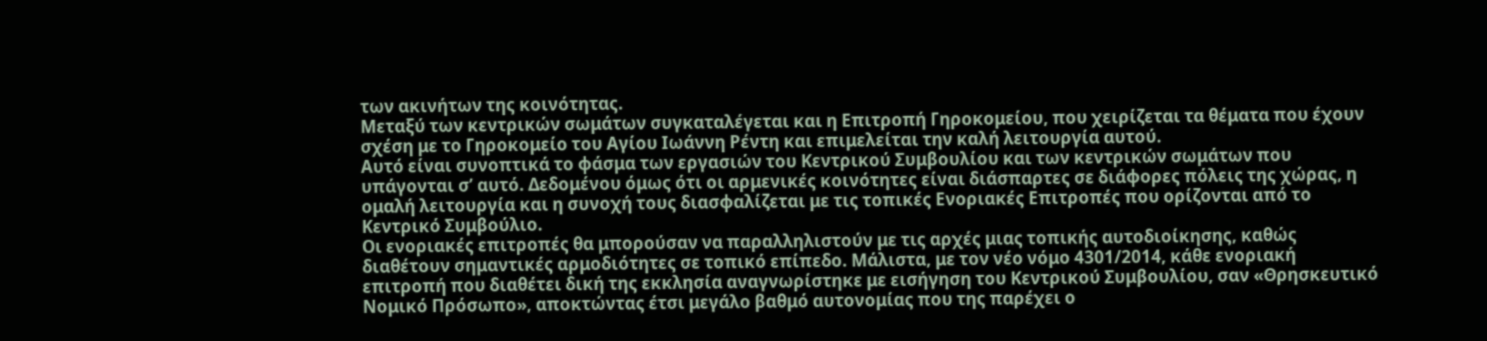των ακινήτων της κοινότητας.
Μεταξύ των κεντρικών σωμάτων συγκαταλέγεται και η Επιτροπή Γηροκομείου, που χειρίζεται τα θέματα που έχουν σχέση με το Γηροκομείο του Αγίου Ιωάννη Ρέντη και επιμελείται την καλή λειτουργία αυτού.
Αυτό είναι συνοπτικά το φάσμα των εργασιών του Κεντρικού Συμβουλίου και των κεντρικών σωμάτων που υπάγονται σ’ αυτό. Δεδομένου όμως ότι οι αρμενικές κοινότητες είναι διάσπαρτες σε διάφορες πόλεις της χώρας, η ομαλή λειτουργία και η συνοχή τους διασφαλίζεται με τις τοπικές Ενοριακές Επιτροπές που ορίζονται από το Κεντρικό Συμβούλιο.
Οι ενοριακές επιτροπές θα μπορούσαν να παραλληλιστούν με τις αρχές μιας τοπικής αυτοδιοίκησης, καθώς διαθέτουν σημαντικές αρμοδιότητες σε τοπικό επίπεδο. Μάλιστα, με τον νέο νόμο 4301/2014, κάθε ενοριακή επιτροπή που διαθέτει δική της εκκλησία αναγνωρίστηκε με εισήγηση του Κεντρικού Συμβουλίου, σαν «Θρησκευτικό Νομικό Πρόσωπο», αποκτώντας έτσι μεγάλο βαθμό αυτονομίας που της παρέχει ο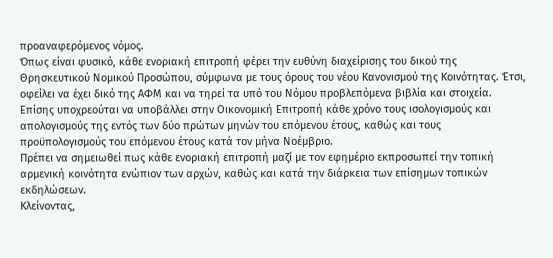προαναφερόμενος νόμος.
Όπως είναι φυσικό, κάθε ενοριακή επιτροπή φέρει την ευθύνη διαχείρισης του δικού της Θρησκευτικού Νομικού Προσώπου, σύμφωνα με τους όρους του νέου Κανονισμού της Κοινότητας. Έτσι, οφείλει να έχει δικό της ΑΦΜ και να τηρεί τα υπό του Νόμου προβλεπόμενα βιβλία και στοιχεία. Επίσης υποχρεούται να υποβάλλει στην Οικονομική Επιτροπή κάθε χρόνο τους ισολογισμούς και απολογισμούς της εντός των δύο πρώτων μηνών του επόμενου έτους, καθώς και τους προϋπολογισμούς του επόμενου έτους κατά τον μήνα Νοέμβριο.
Πρέπει να σημειωθεί πως κάθε ενοριακή επιτροπή μαζί με τον εφημέριο εκπροσωπεί την τοπική αρμενική κοινότητα ενώπιον των αρχών, καθώς και κατά την διάρκεια των επίσημων τοπικών εκδηλώσεων.
Κλείνοντας,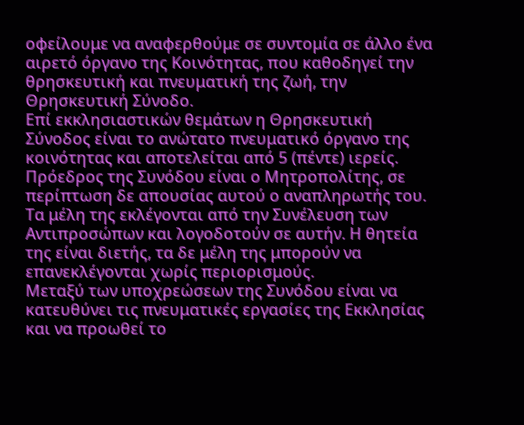οφείλουμε να αναφερθούμε σε συντομία σε άλλο ένα αιρετό όργανο της Κοινότητας, που καθοδηγεί την θρησκευτική και πνευματική της ζωή, την Θρησκευτική Σύνοδο.
Επί εκκλησιαστικών θεμάτων η Θρησκευτική Σύνοδος είναι το ανώτατο πνευματικό όργανο της κοινότητας και αποτελείται από 5 (πέντε) ιερείς. Πρόεδρος της Συνόδου είναι ο Μητροπολίτης, σε περίπτωση δε απουσίας αυτού ο αναπληρωτής του. Τα μέλη της εκλέγονται από την Συνέλευση των Αντιπροσώπων και λογοδοτούν σε αυτήν. Η θητεία της είναι διετής, τα δε μέλη της μπορούν να επανεκλέγονται χωρίς περιορισμούς.
Μεταξύ των υποχρεώσεων της Συνόδου είναι να κατευθύνει τις πνευματικές εργασίες της Εκκλησίας και να προωθεί το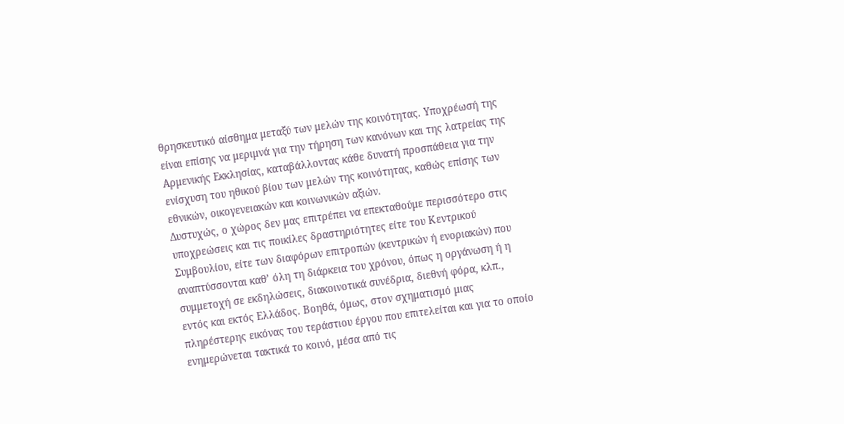θρησκευτικό αίσθημα μεταξύ των μελών της κοινότητας. Υποχρέωσή της είναι επίσης να μεριμνά για την τήρηση των κανόνων και της λατρείας της Αρμενικής Εκκλησίας, καταβάλλοντας κάθε δυνατή προσπάθεια για την ενίσχυση του ηθικού βίου των μελών της κοινότητας, καθώς επίσης των εθνικών, οικογενειακών και κοινωνικών αξιών.
Δυστυχώς, ο χώρος δεν μας επιτρέπει να επεκταθούμε περισσότερο στις υποχρεώσεις και τις ποικίλες δραστηριότητες είτε του Κεντρικού Συμβουλίου, είτε των διαφόρων επιτροπών (κεντρικών ή ενοριακών) που αναπτύσσονται καθ’ όλη τη διάρκεια του χρόνου, όπως η οργάνωση ή η συμμετοχή σε εκδηλώσεις, διακοινοτικά συνέδρια, διεθνή φόρα, κλπ., εντός και εκτός Ελλάδος. Βοηθά, όμως, στον σχηματισμό μιας πληρέστερης εικόνας του τεράστιου έργου που επιτελείται και για το οποίο ενημερώνεται τακτικά το κοινό, μέσα από τις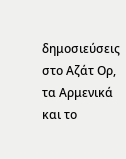δημοσιεύσεις στο Αζάτ Ορ, τα Αρμενικά και το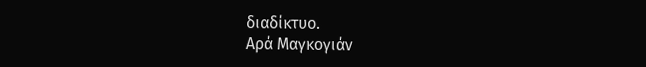διαδίκτυο.
Αρά Μαγκογιάν